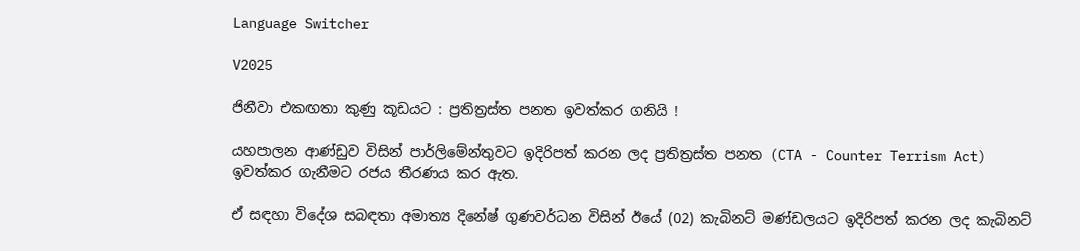Language Switcher

V2025

ජිනීවා එකඟතා කුණු කූඩයට : ප්‍රතිත්‍රස්ත පනත ඉවත්කර ගනියි !

යහපාලන ආණ්ඩුව විසින් පාර්ලිමේන්තුවට ඉදිරිපත් කරන ලද ප්‍රතිත්‍රස්ත පනත (CTA - Counter Terrism Act)  ඉවත්කර ගැනීමට රජය තීරණය කර ඇත.

ඒ සඳහා විදේශ සබඳතා අමාත්‍ය දිනේෂ් ගුණවර්ධන විසින් ඊයේ (02) කැබිනට් මණ්ඩලයට ඉදිරිපත් කරන ලද කැබිනට්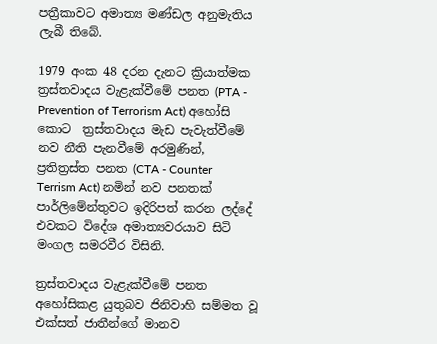පත්‍රීකාවට අමාත්‍ය මණ්ඩල අනුමැතිය ලැබී තිබේ.

1979 අංක 48 දරන දැනට ක්‍රියාත්මක ත්‍රස්තවාදය වැළැක්වීමේ පනත (PTA - Prevention of Terrorism Act) අහෝසි කොට  ත්‍රස්තවාදය මැඩ පැවැත්වීමේ නව නීති පැනවීමේ අරමුණින්, ප්‍රතිත්‍රස්ත පනත (CTA - Counter Terrism Act) නමින් නව පනතක් පාර්ලිමේන්තුවට ඉදිරිපත් කරන ලද්දේ එවකට විදේශ අමාත්‍යවරයාව සිටි මංගල සමරවීර විසිනි.

ත්‍රස්තවාදය වැළැක්වීමේ පනත අහෝසිකළ යුතුබව ජිනිවාහි සම්මත වූ එක්සත් ජාතීන්ගේ මානව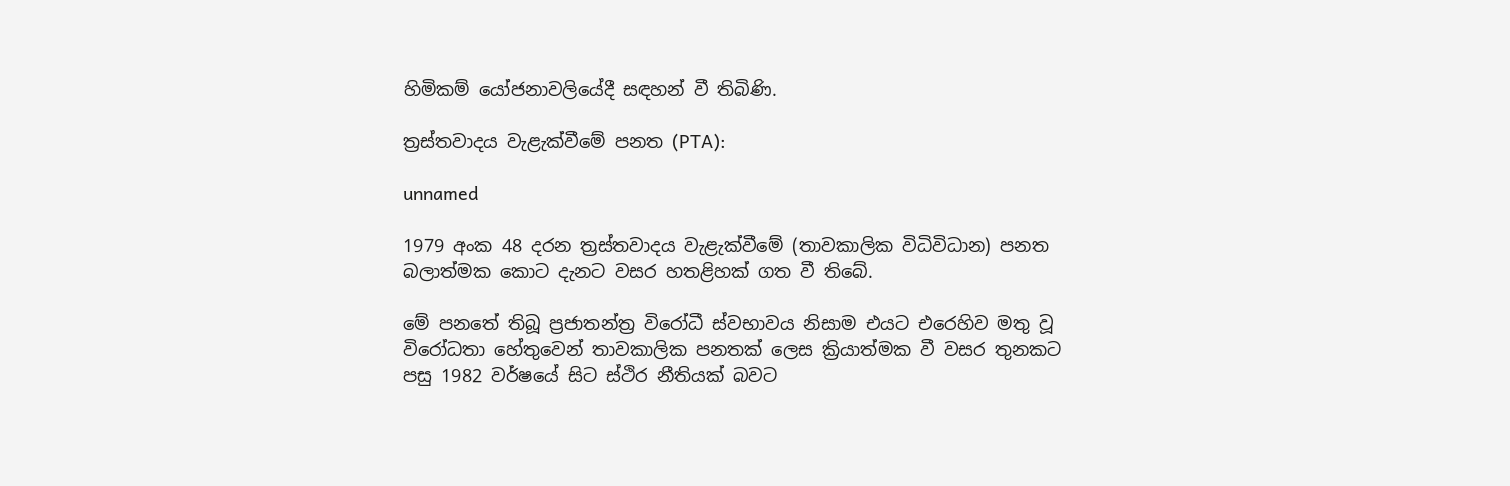හිමිකම් ‍යෝජනාවලියේදී සඳහන් වී තිබිණි.

ත්‍රස්තවාදය වැළැක්වීමේ පනත (PTA):

unnamed

1979 අංක 48 දරන ත්‍රස්තවාදය වැළැක්වීමේ (තාවකාලික විධිවිධාන) පනත බලාත්මක කොට දැනට වසර හතළිහක් ගත වී තිබේ.

මේ පනතේ තිබූ ප්‍රජාතන්ත්‍ර විරෝධී ස්වභාවය නිසාම එයට එරෙහිව මතු වූ විරෝධතා හේතුවෙන් තාවකාලික පනතක් ලෙස ක්‍රියාත්මක වී වසර තුනකට පසු 1982 වර්ෂයේ සිට ස්ථිර නීතියක් බවට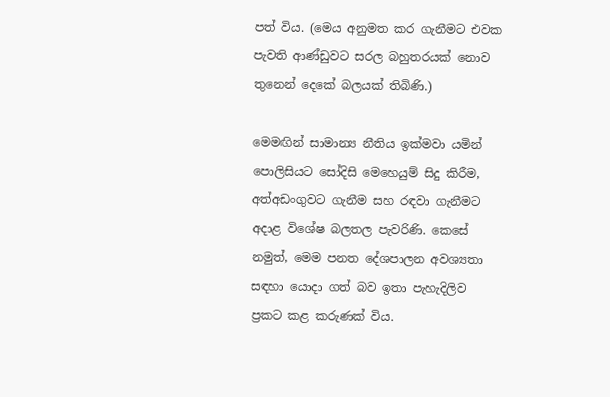පත් විය. (මෙය අනුමත කර ගැනීමට එවක පැවති ආණ්ඩුවට සරල බහුතරයක් නොව තුනෙන් දෙකේ බලයක් තිබිණි.)

මෙමඟින් සාමාන්‍ය නීතිය ඉක්මවා යමින් පොලිසියට සෝදිසි මෙහෙයුම් සිදු කිරීම, අත්අඩංගුවට ගැනීම සහ රඳවා ගැනීමට අදාළ විශේෂ බලතල පැවරිණි. කෙසේ නමුත්, මෙම පනත දේශපාලන අවශ්‍යතා සඳහා යොදා ගත් බව ඉතා පැහැදිලිව ප්‍රකට කළ කරුණක් විය.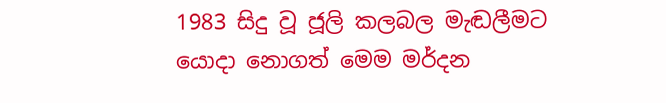1983 සිදු වූ ජූලි කලබල මැඬලීමට යොදා නොගත් මෙම මර්දන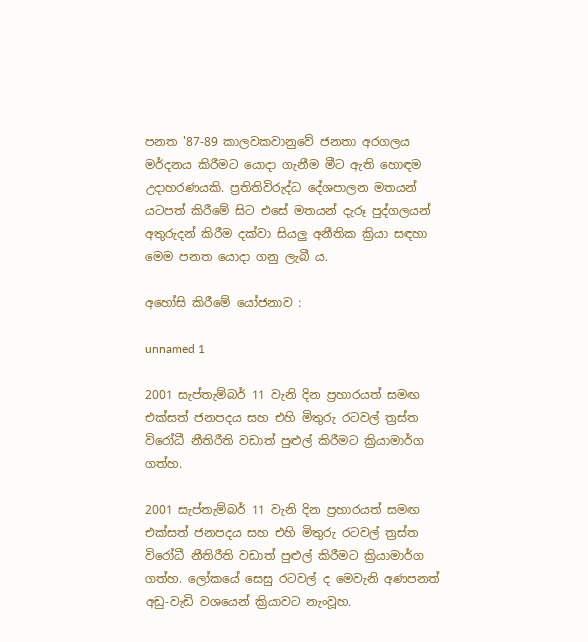පනත '87-89 කාලවකවානුවේ ජනතා අරගලය මර්දනය කිරීමට යොදා ගැනීම මීට ඇති හොඳම උදාහරණයකි. ප්‍රතිතිවිරුද්ධ දේශපාලන මතයන් යටපත් කිරීමේ සිට එසේ මතයන් දැරූ පුද්ගලයන් අතුරුදන් කිරීම දක්වා සියලු අනීතික ක්‍රියා සඳහා මෙම පනත යොදා ගනු ලැබී ය.

අහෝසි කිරීමේ යෝජනාව :

unnamed 1

2001 සැප්තැම්බර් 11 වැනි දින ප්‍රහාරයත් සමඟ එක්සත් ජනපදය සහ එහි මිතුරු රටවල් ත්‍රස්ත විරෝධී නීතිරීති වඩාත් පුළුල් කිරීමට ක්‍රියාමාර්ග ගත්හ.

2001 සැප්තැම්බර් 11 වැනි දින ප්‍රහාරයත් සමඟ එක්සත් ජනපදය සහ එහි මිතුරු රටවල් ත්‍රස්ත විරෝධී නීතිරීති වඩාත් පුළුල් කිරීමට ක්‍රියාමාර්ග ගත්හ. ලෝකයේ සෙසු රටවල් ද මෙවැනි අණපනත් අඩු-වැඩි වශයෙන් ක්‍රියාවට නැංවූහ.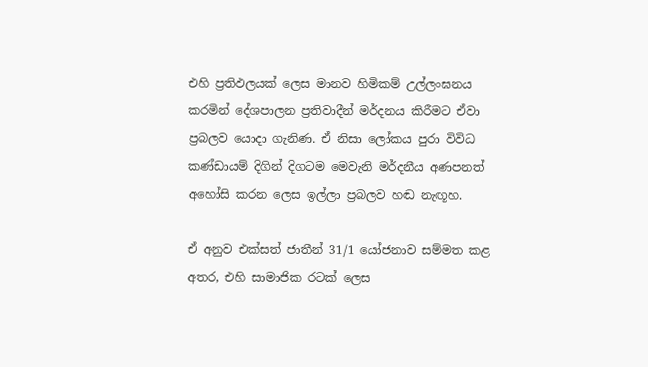එහි ප්‍රතිඵලයක් ලෙස මානව හිමිකම් උල්ලංඝනය කරමින් දේශපාලන ප්‍රතිවාදීන් මර්දනය කිරීමට ඒවා ප්‍රබලව යොදා ගැනිණ. ඒ නිසා ලෝකය පුරා විවිධ කණ්ඩායම් දිගින් දිගටම මෙවැනි මර්දනීය අණපනත් අහෝසි කරන ලෙස ඉල්ලා ප්‍රබලව හඬ නැඟූහ.

ඒ අනුව එක්සත් ජාතීන් 31/1 යෝජනාව සම්මත කළ අතර, එහි සාමාජික රටක් ලෙස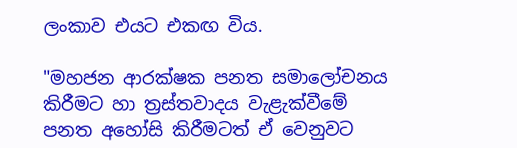ලංකාව එයට එකඟ විය.

"මහජන ආරක්ෂක පනත සමාලෝචනය කිරීමට හා ත්‍රස්තවාදය වැළැක්වීමේ පනත අහෝසි කිරීමටත් ඒ වෙනුවට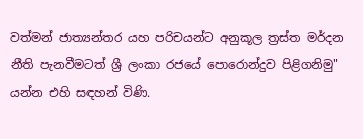වත්මන් ජාත්‍යන්තර යහ පරිචයන්ට අනුකූල ත්‍රස්ත මර්දන නීති පැනවීමටත් ශ්‍රී ලංකා රජයේ පොරොන්දුව පිළිගනිමු" යන්න එහි සඳහන් විණි.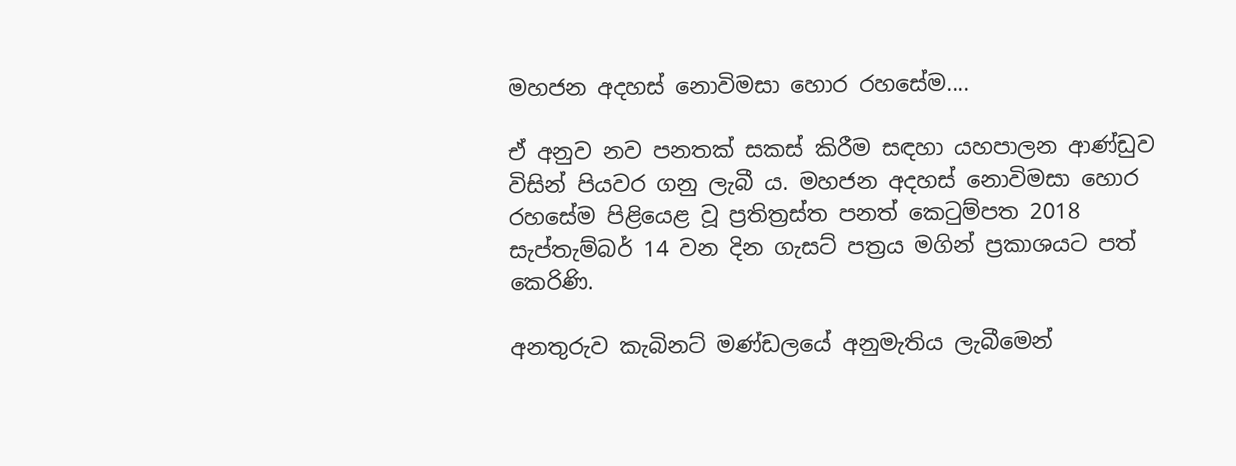මහජන අදහස් නොවිමසා හොර රහසේම....

ඒ අනුව නව පනතක් සකස් කිරීම සඳහා යහපාලන ආණ්ඩුව විසින් පියවර ගනු ලැබී ය. මහජන අදහස් නොවිමසා හොර රහසේම පිළියෙළ වූ ප්‍රතිත්‍රස්ත පනත් කෙටුම්පත 2018 සැප්තැම්බර් 14 වන දින ගැසට් පත්‍රය මගින් ප්‍රකාශයට පත් කෙරිණි.

අනතුරුව කැබිනට් මණ්ඩලයේ අනුමැතිය ලැබීමෙන්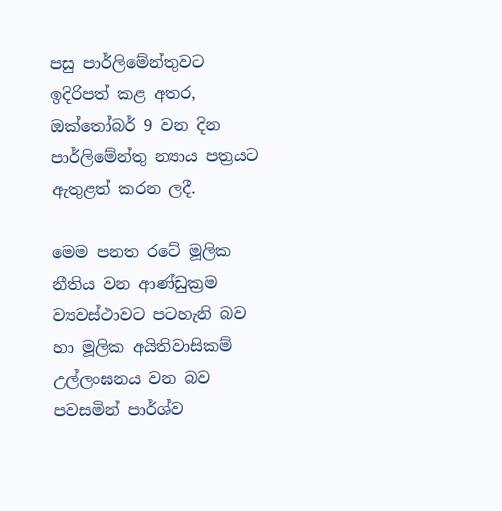පසු පාර්ලිමේන්තුවට ඉදිරිපත් කළ අතර, ඔක්තෝබර් 9 වන දින පාර්ලිමේන්තු න්‍යාය පත්‍රයට ඇතුළත් කරන ලදී.

මෙම පනත රටේ මූලික නීතිය වන ආණ්ඩුක්‍රම ව්‍යවස්ථාවට පටහැනි බව හා මූලික අයිතිවාසිකම් උල්ලංඝනය වන බව පවසමින් පාර්ශ්ව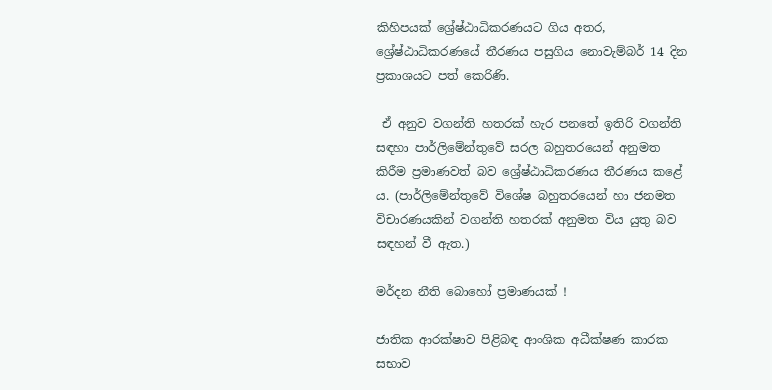කිහිපයක් ශ්‍රේෂ්ඨාධිකරණයට ගිය අතර, ශ්‍රේෂ්ඨාධිකරණයේ තීරණය පසුගිය නොවැම්බර් 14 දින ප්‍රකාශයට පත් කෙරිණි.

 ඒ අනුව වගන්ති හතරක් හැර පනතේ ඉතිරි වගන්ති සඳහා පාර්ලිමේන්තුවේ සරල බහුතරයෙන් අනුමත කිරීම ප්‍රමාණවත් බව ශ්‍රේෂ්ඨාධිකරණය තීරණය කළේ ය. (පාර්ලිමේන්තුවේ විශේෂ බහුතරයෙන් හා ජනමත විචාරණයකින් වගන්ති හතරක් අනුමත විය යුතු බව සඳහන් වී ඇත.)

මර්දන නීති බොහෝ ප්‍රමාණයක් !

ජාතික ආරක්ෂාව පිළිබඳ ආංශික අධීක්ෂණ කාරක සභාව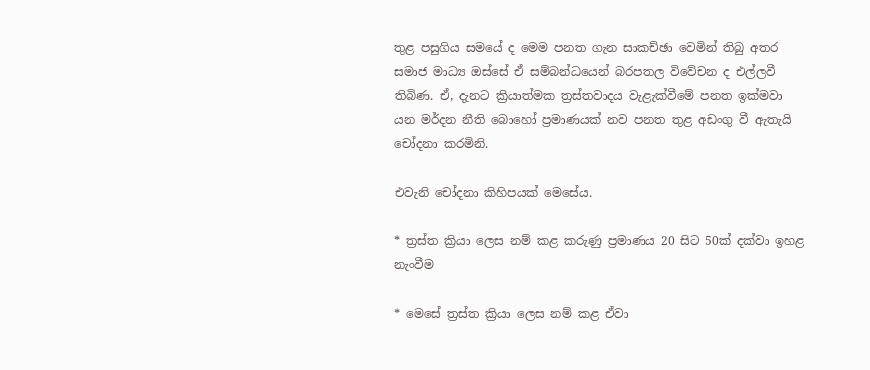තුළ පසුගිය සමයේ ද මෙම පනත ගැන සාකච්ඡා වෙමින් තිබු අතර සමාජ මාධ්‍ය ඔස්සේ ඒ සම්බන්ධයෙන් බරපතල විවේචන ද එල්ලවී තිබිණ. ඒ, දැනට ක්‍රියාත්මක ත්‍රස්තවාදය වැළැක්වීමේ පනත ඉක්මවා යන මර්දන නීති බොහෝ ප්‍රමාණයක් නව පනත තුළ අඩංගු වී ඇතැයි චෝදනා කරමිනි.

එවැනි චෝදනා කිහිපයක් මෙසේය.

* ත්‍රස්ත ක්‍රියා ලෙස නම් කළ කරුණු ප්‍රමාණය 20 සිට 50ක් දක්වා ඉහළ නැංවීම

* මෙසේ ත්‍රස්ත ක්‍රියා ලෙස නම් කළ ඒවා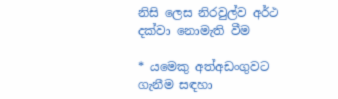නිසි ලෙස නිරවුල්ව අර්ථ දක්වා නොමැති වීම

* යමෙකු අත්අඩංගුවට ගැනීම සඳහා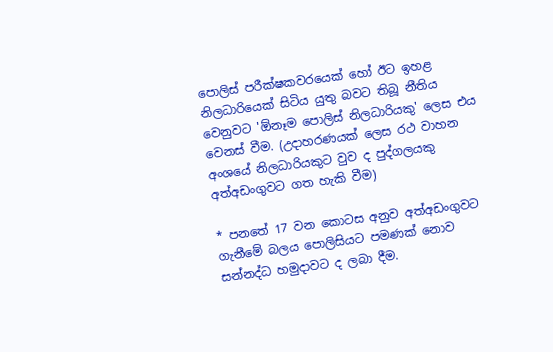පොලිස් පරීක්ෂකවරයෙක් හෝ ඊට ඉහළ නිලධාරියෙක් සිටිය යුතු බවට තිබූ නීතිය වෙනුවට 'ඕනෑම පොලිස් නිලධාරියකු' ලෙස එය වෙනස් වීම. (උදාහරණයක් ලෙස රථ වාහන අංශයේ නිලධාරියකුට වුව ද පුද්ගලයකු අත්අඩංගුවට ගත හැකි වීම)

* පනතේ 17 වන කොටස අනුව අත්අඩංගුවට ගැනීමේ බලය පොලිසියට පමණක් නොව සන්නද්ධ හමුදාවට ද ලබා දීම.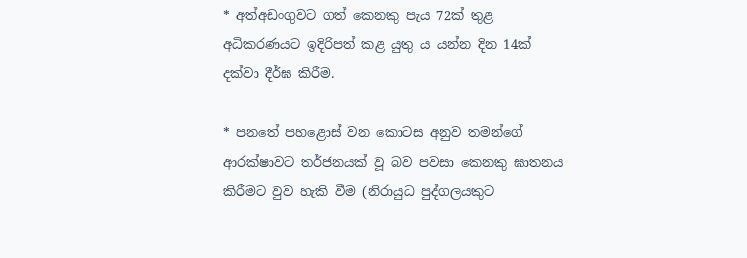* අත්අඩංගුවට ගත් කෙනකු පැය 72ක් තුළ අධිකරණයට ඉදිරිපත් කළ යුතු ය යන්න දින 14ක් දක්වා දීර්ඝ කිරීම.

* පනතේ පහළොස් වන කොටස අනුව තමන්ගේ ආරක්ෂාවට තර්ජනයක් වූ බව පවසා කෙනකු ඝාතනය කිරීමට වුව හැකි වීම (නිරායුධ පුද්ගලයකුට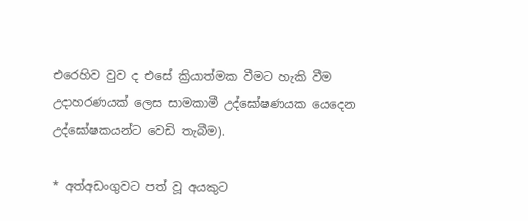එරෙහිව වුව ද එසේ ක්‍රියාත්මක වීමට හැකි වීම උදාහරණයක් ලෙස සාමකාමී උද්ඝෝෂණයක යෙදෙන උද්ඝෝෂකයන්ට වෙඩි තැබීම).

* අත්අඩංගුවට පත් වූ අයකුට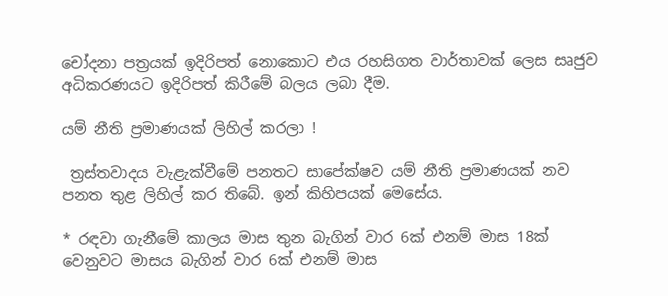චෝදනා පත්‍රයක් ඉදිරිපත් නොකොට එය රහසිගත වාර්තාවක් ලෙස සෘජුව අධිකරණයට ඉදිරිපත් කිරීමේ බලය ලබා දීම.

යම් නීති ප්‍රමාණයක් ලිහිල් කරලා !

 ත්‍රස්තවාදය වැළැක්වීමේ පනතට සාපේක්ෂව යම් නීති ප්‍රමාණයක් නව පනත තුළ ලිහිල් කර තිබේ. ඉන් කිහිපයක් මෙසේය.

* රඳවා ගැනීමේ කාලය මාස තුන බැගින් වාර 6ක් එනම් මාස 18ක් වෙනුවට මාසය බැගින් වාර 6ක් එනම් මාස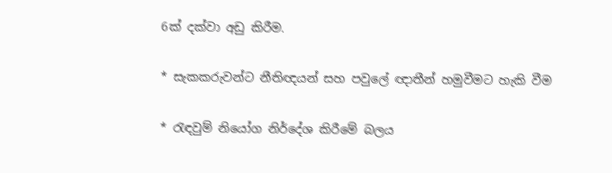6ක් දක්වා අඩු කිරීම.

* සැකකරුවන්ට නීතිඥයන් සහ පවුලේ ඥාතීන් හමුවීමට හැකි වීම

* රැඳවුම් නියෝග නිර්දේශ කිරීමේ බලය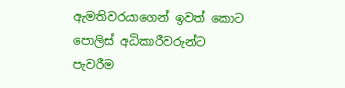ඇමතිවරයාගෙන් ඉවත් කොට පොලිස් අධිකාරීවරුන්ට පැවරීම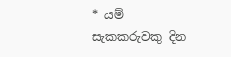* යම් සැකකරුවකු දින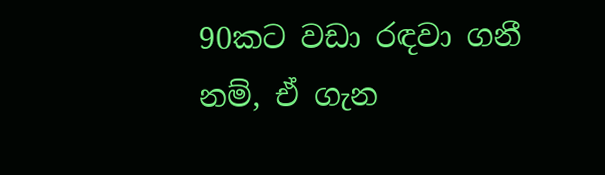90කට වඩා රඳවා ගනී නම්, ඒ ගැන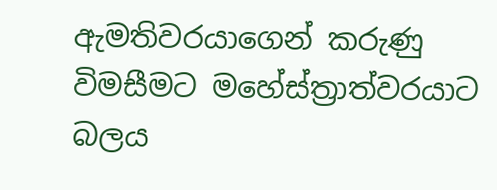ඇමතිවරයාගෙන් කරුණු විමසීමට මහේස්ත්‍රාත්වරයාට බලය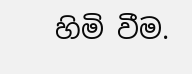හිමි වීම.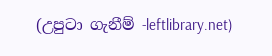(උපුටා ගැනීම් -leftlibrary.net)